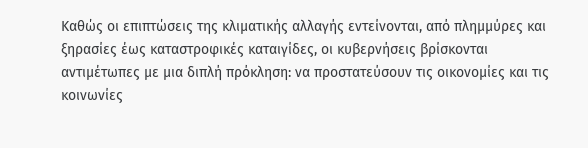Καθώς οι επιπτώσεις της κλιματικής αλλαγής εντείνονται, από πλημμύρες και ξηρασίες έως καταστροφικές καταιγίδες, οι κυβερνήσεις βρίσκονται αντιμέτωπες με μια διπλή πρόκληση: να προστατεύσουν τις οικονομίες και τις κοινωνίες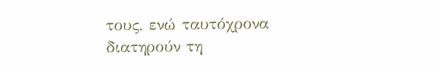τους, ενώ ταυτόχρονα διατηρούν τη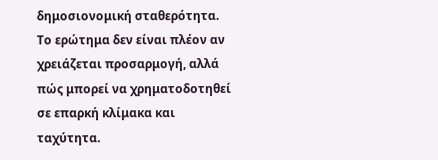δημοσιονομική σταθερότητα. Το ερώτημα δεν είναι πλέον αν χρειάζεται προσαρμογή, αλλά πώς μπορεί να χρηματοδοτηθεί σε επαρκή κλίμακα και ταχύτητα.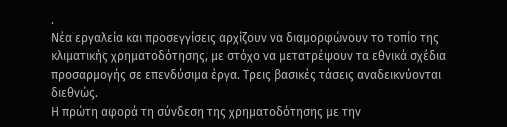.
Νέα εργαλεία και προσεγγίσεις αρχίζουν να διαμορφώνουν το τοπίο της κλιματικής χρηματοδότησης, με στόχο να μετατρέψουν τα εθνικά σχέδια προσαρμογής σε επενδύσιμα έργα. Τρεις βασικές τάσεις αναδεικνύονται διεθνώς.
Η πρώτη αφορά τη σύνδεση της χρηματοδότησης με την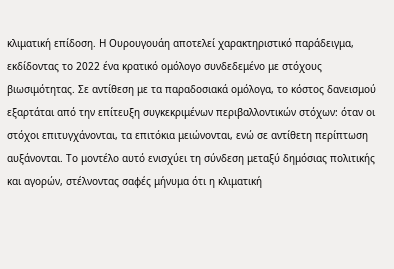κλιματική επίδοση. Η Ουρουγουάη αποτελεί χαρακτηριστικό παράδειγμα, εκδίδοντας το 2022 ένα κρατικό ομόλογο συνδεδεμένο με στόχους βιωσιμότητας. Σε αντίθεση με τα παραδοσιακά ομόλογα, το κόστος δανεισμού εξαρτάται από την επίτευξη συγκεκριμένων περιβαλλοντικών στόχων: όταν οι στόχοι επιτυγχάνονται, τα επιτόκια μειώνονται, ενώ σε αντίθετη περίπτωση αυξάνονται. Το μοντέλο αυτό ενισχύει τη σύνδεση μεταξύ δημόσιας πολιτικής και αγορών, στέλνοντας σαφές μήνυμα ότι η κλιματική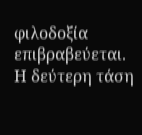φιλοδοξία επιβραβεύεται.
Η δεύτερη τάση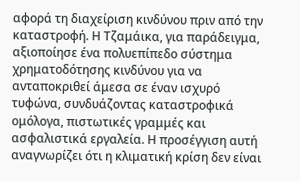αφορά τη διαχείριση κινδύνου πριν από την καταστροφή. Η Τζαμάικα, για παράδειγμα, αξιοποίησε ένα πολυεπίπεδο σύστημα χρηματοδότησης κινδύνου για να ανταποκριθεί άμεσα σε έναν ισχυρό τυφώνα, συνδυάζοντας καταστροφικά ομόλογα, πιστωτικές γραμμές και ασφαλιστικά εργαλεία. Η προσέγγιση αυτή αναγνωρίζει ότι η κλιματική κρίση δεν είναι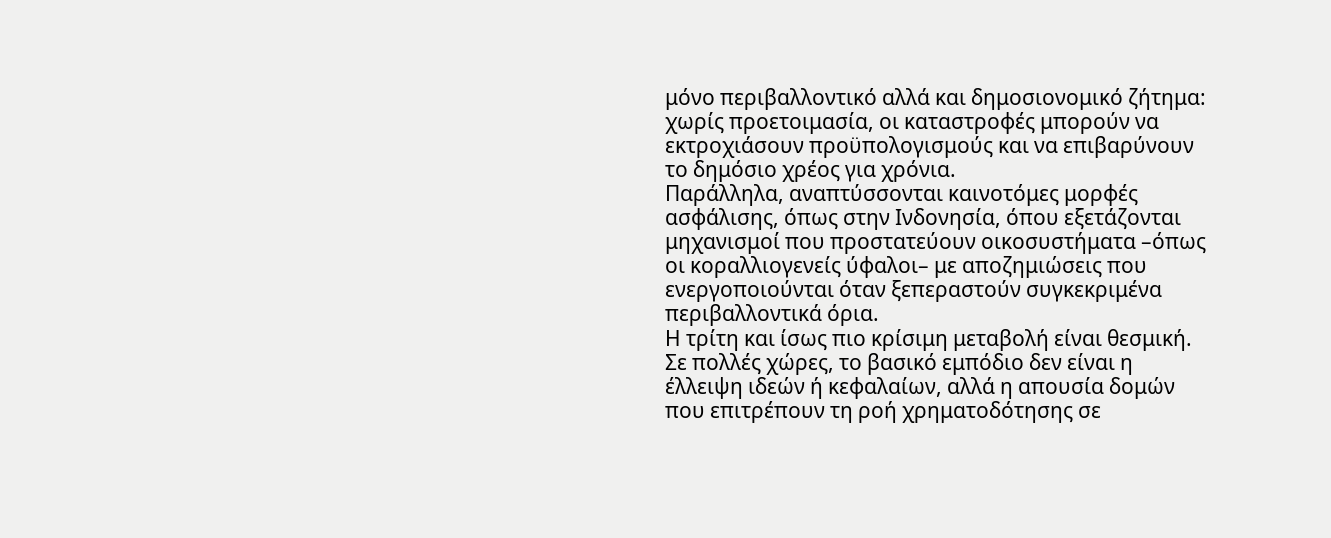μόνο περιβαλλοντικό αλλά και δημοσιονομικό ζήτημα: χωρίς προετοιμασία, οι καταστροφές μπορούν να εκτροχιάσουν προϋπολογισμούς και να επιβαρύνουν το δημόσιο χρέος για χρόνια.
Παράλληλα, αναπτύσσονται καινοτόμες μορφές ασφάλισης, όπως στην Ινδονησία, όπου εξετάζονται μηχανισμοί που προστατεύουν οικοσυστήματα –όπως οι κοραλλιογενείς ύφαλοι– με αποζημιώσεις που ενεργοποιούνται όταν ξεπεραστούν συγκεκριμένα περιβαλλοντικά όρια.
Η τρίτη και ίσως πιο κρίσιμη μεταβολή είναι θεσμική. Σε πολλές χώρες, το βασικό εμπόδιο δεν είναι η έλλειψη ιδεών ή κεφαλαίων, αλλά η απουσία δομών που επιτρέπουν τη ροή χρηματοδότησης σε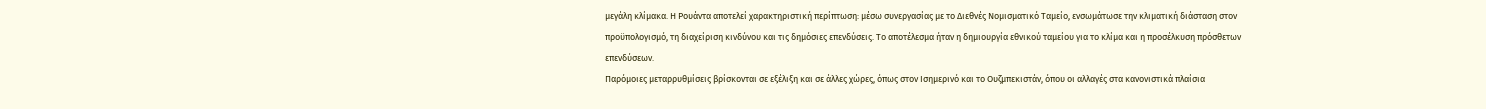μεγάλη κλίμακα. Η Ρουάντα αποτελεί χαρακτηριστική περίπτωση: μέσω συνεργασίας με το Διεθνές Νομισματικό Ταμείο, ενσωμάτωσε την κλιματική διάσταση στον προϋπολογισμό, τη διαχείριση κινδύνου και τις δημόσιες επενδύσεις. Το αποτέλεσμα ήταν η δημιουργία εθνικού ταμείου για το κλίμα και η προσέλκυση πρόσθετων επενδύσεων.
Παρόμοιες μεταρρυθμίσεις βρίσκονται σε εξέλιξη και σε άλλες χώρες, όπως στον Ισημερινό και το Ουζμπεκιστάν, όπου οι αλλαγές στα κανονιστικά πλαίσια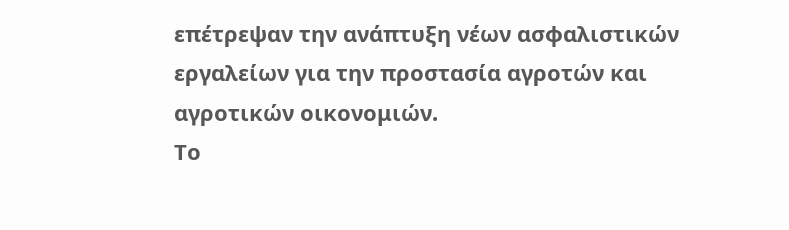επέτρεψαν την ανάπτυξη νέων ασφαλιστικών εργαλείων για την προστασία αγροτών και αγροτικών οικονομιών.
Το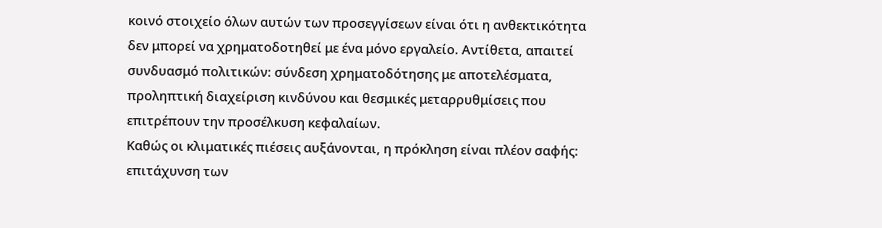κοινό στοιχείο όλων αυτών των προσεγγίσεων είναι ότι η ανθεκτικότητα δεν μπορεί να χρηματοδοτηθεί με ένα μόνο εργαλείο. Αντίθετα, απαιτεί συνδυασμό πολιτικών: σύνδεση χρηματοδότησης με αποτελέσματα, προληπτική διαχείριση κινδύνου και θεσμικές μεταρρυθμίσεις που επιτρέπουν την προσέλκυση κεφαλαίων.
Καθώς οι κλιματικές πιέσεις αυξάνονται, η πρόκληση είναι πλέον σαφής: επιτάχυνση των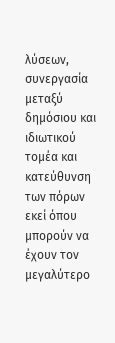λύσεων, συνεργασία μεταξύ δημόσιου και ιδιωτικού τομέα και κατεύθυνση των πόρων εκεί όπου μπορούν να έχουν τον μεγαλύτερο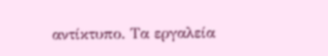αντίκτυπο. Τα εργαλεία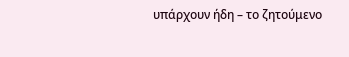υπάρχουν ήδη – το ζητούμενο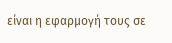είναι η εφαρμογή τους σε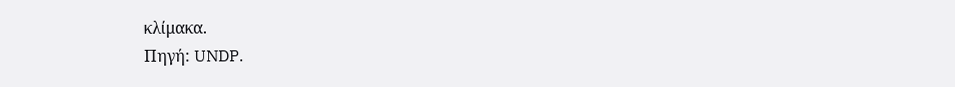κλίμακα.
Πηγή: UNDP.